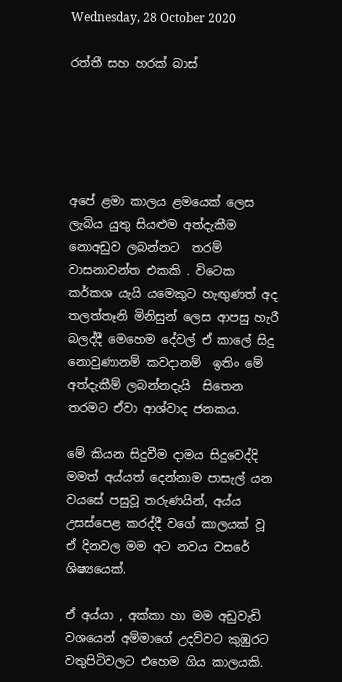Wednesday, 28 October 2020

රත්තී සහ හරක් බාස්





අපේ ළමා කාලය ළමයෙක් ලෙස ලැබිය යුතු සියළුම අත්දැකීම නොඅඩුව ලබන්නට  තරම් වාසනාවන්ත එකකි . විටෙක කර්කශ යැයි යමෙකුට හැඟුණත් අද තලත්තෑනි මිනිසුන් ලෙස ආපසු හැරී බලද්දී මෙහෙම දේවල් ඒ කාලේ සිදු නොවුණානම් කවදානම්  ඉතිං මේ අත්දැකීම් ලබන්නදැයි  සිතෙන තරමට ඒවා ආශ්වාද ජනකය.

මේ කියන සිදුවීම දාමය සිදුවෙද්දි මමත් අය්යත් දෙන්නාම පාසැල් යන වයසේ පසුවූ තරුණයින්, අය්ය උසස්පෙළ කරද්දී වගේ කාලයක් වූ ඒ දිනවල මම අට නවය වසරේ ශිෂ්‍යයෙක්.

ඒ අය්යා , අක්කා හා මම අඩුවැඩි වශයෙන් අම්මාගේ උදව්වට කුඹුරට වතුපිටිවලට එහෙම ගිය කාලයකි.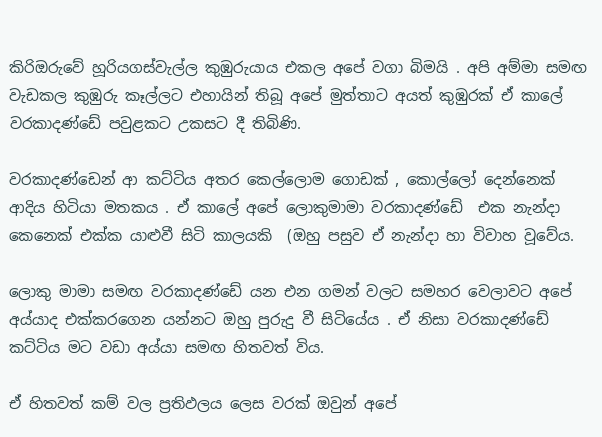කිරිඔරුවේ හූරියගස්වැල්ල කුඹුරුයාය එකල අපේ වගා බිමයි . අපි අම්මා සමඟ වැඩකල කුඹුරු කෑල්ලට එහායින් තිබූ අපේ මුත්තාට අයත් කුඹුරක් ඒ කාලේ වරකාදණ්ඩේ පවුළකට උකසට දී තිබිණි.

වරකාදණ්ඩෙන් ආ කට්ටිය අතර කෙල්ලොම ගොඩක් , කොල්ලෝ දෙන්නෙක් ආදිය හිටියා මතකය . ඒ කාලේ අපේ ලොකුමාමා වරකාදණ්ඩේ  එක නැන්දා කෙනෙක් එක්ක යාළුවී සිටි කාලයකි  (ඔහු පසුව ඒ නැන්දා හා විවාහ වූවේය.

ලොකු මාමා සමඟ වරකාදණ්ඩේ යන එන ගමන් වලට සමහර වෙලාවට අපේ අය්යාද එක්කරගෙන යන්නට ඔහු පුරුදු වී සිටියේය . ඒ නිසා වරකාදණ්ඩේ කට්ටිය මට වඩා අය්යා සමඟ හිතවත් විය.

ඒ හිතවත් කම් වල ප්‍රතිඵලය ලෙස වරක් ඔවුන් අපේ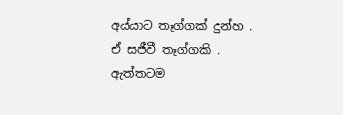අය්යාට තෑග්ගක් දුන්හ . ඒ සජීවී තෑග්ගකි . ඇත්තටම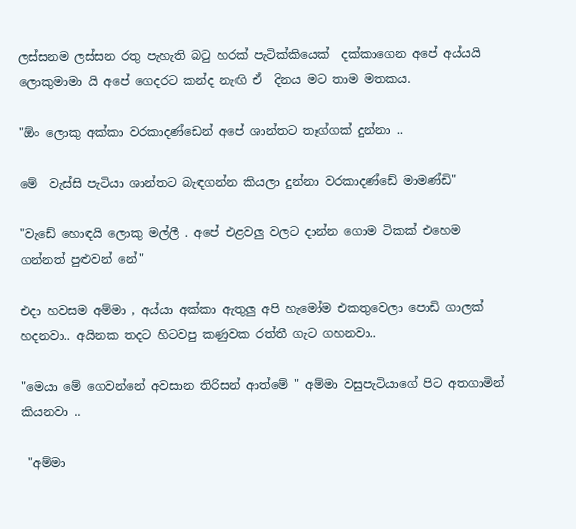ලස්සනම ලස්සන රතු පැහැති බටු හරක් පැටික්කියෙක්  දක්කාගෙන අපේ අය්යයි ලොකුමාමා යි අපේ ගෙදරට කන්ද නැඟි ඒ  දිනය මට තාම මතකය.

"ඕං ලොකු අක්කා වරකාදණ්ඩෙන් අපේ ශාන්තට තෑග්ගක් දුන්නා ..

මේ  වැස්සි පැටියා ශාන්තට බැඳගන්න කියලා දුන්නා වරකාදණ්ඩේ මාමණ්ඩි"

"වැඩේ හොඳයි ලොකු මල්ලී . අපේ එළවලු වලට දාන්න ගොම ටිකක් එහෙම ගන්නත් පුළුවන් නේ"

එදා හවසම අම්මා , අය්යා අක්කා ඇතුලු අපි හැමෝම එකතුවෙලා පොඩි ගාලක් හදනවා.. අයිනක තදට හිටවපු කණුවක රත්තී ගැට ගහනවා..

"මෙයා මේ ගෙවන්නේ අවසාන තිරිසන් ආත්මේ " අම්මා වසුපැටියාගේ පිට අතගාමින් කියනවා ..

 "අම්මා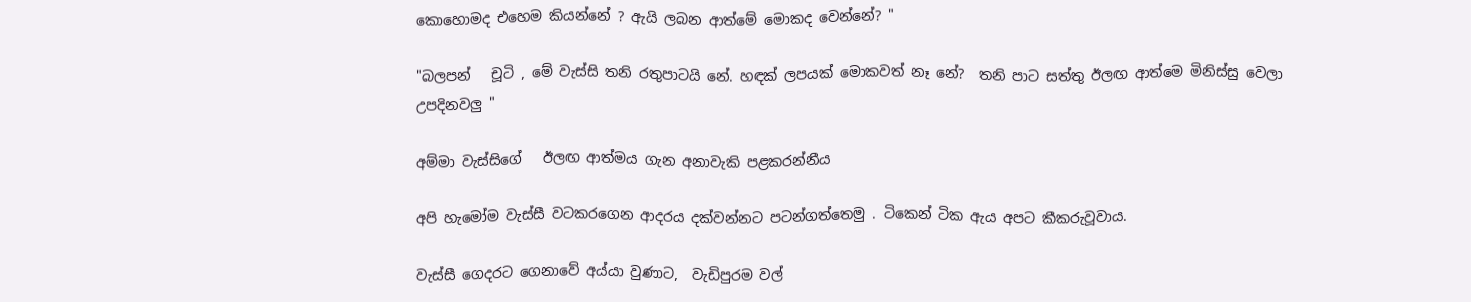කොහොමද එහෙම කියන්නේ ? ඇයි ලබන ආත්මේ මොකද වෙන්නේ? "

"බලපන්   චූටි , මේ වැස්සි තනි රතුපාටයි නේ. හඳක් ලපයක් මොකවත් නෑ නේ?  තනි පාට සත්තු ඊලඟ ආත්මෙ මිනිස්සු වෙලා උපදිනවලු "

අම්මා වැස්සිගේ   ඊලඟ ආත්මය ගැන අනාවැකි පළකරන්නීය

අපි හැමෝම වැස්සී වටකරගෙන ආදරය දක්වන්නට පටන්ගත්තෙමු . ටිකෙන් ටික ඇය අපට කීකරුවූවාය.

වැස්සී ගෙදරට ගෙනාවේ අය්යා වුණාට,  වැඩිපුරම වල්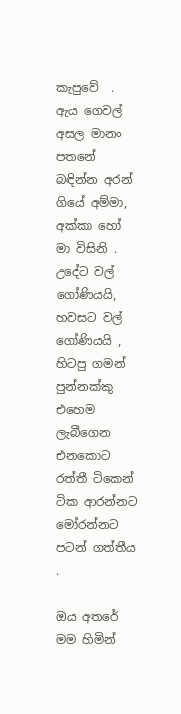කැපුවේ  . ඇය ගෙවල් අසල මානං පතනේ බඳින්න අරන් ගියේ අම්මා, අක්කා හෝ මා විසිනි . උදේට වල් ගෝණියයි, හවසට වල් ගෝණියයි , හිටපු ගමන් පුන්නක්කු එහෙම ලැබීගෙන එනකොට රත්තී ටිකෙන් ටික ආරන්නට මෝරන්නට පටන් ගත්තීය .

ඔය අතරේ මම හිමින්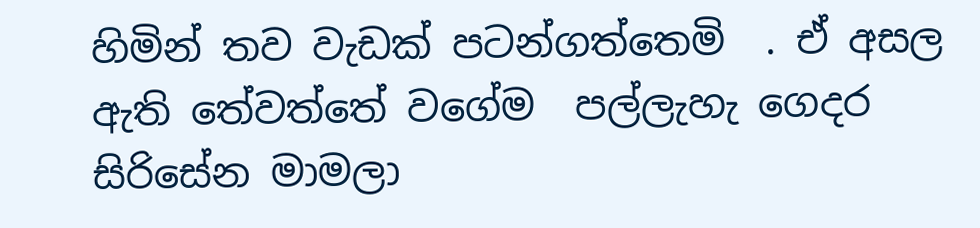හිමින් තව වැඩක් පටන්ගත්තෙමි  . ඒ අසල ඇති තේවත්තේ වගේම  පල්ලැහැ ගෙදර සිරිසේන මාමලා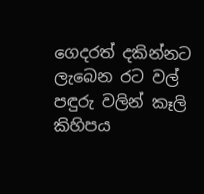ගෙදරත් දකින්නට ලැබෙන රට වල්   පඳුරු වලින් කෑලි කිහිපය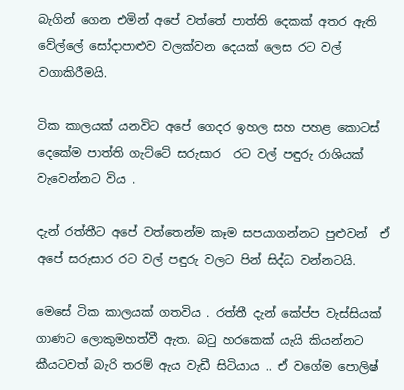බැගින් ගෙන එමින් අපේ වත්තේ පාත්ති දෙකක් අතර ඇති වේල්ලේ සෝදාපාළුව වලක්වන දෙයක් ලෙස රට වල් වගාකිරීමයි.

ටික කාලයක් යනවිට අපේ ගෙදර ඉහල සහ පහළ කොටස් දෙකේම පාත්ති ගැට්ටේ සරුසාර  රට වල් පඳුරු රාශියක් වැවෙන්නට විය .

දැන් රත්තීට අපේ වත්තෙන්ම කෑම සපයාගන්නට පුළුවන්  ඒ අපේ සරුසාර රට වල් පඳුරු වලට පින් සිද්ධ වන්නටයි.

මෙසේ ටික කාලයක් ගතවිය . රත්තී දැන් කේප්ප වැස්සියක් ගාණට ලොකුමහත්වී ඇත. බටු හරකෙක් යැයි කියන්නට කීයටවත් බැරි තරම් ඇය වැඩී සිටියාය .. ඒ වගේම පොලිෂ්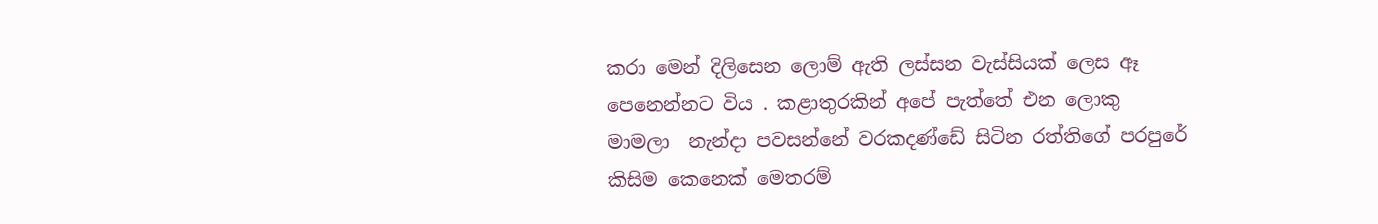කරා මෙන් දිලිසෙන ලොම් ඇති ලස්සන වැස්සියක් ලෙස ඈ පෙනෙන්නට විය . කළාතුරකින් අපේ පැත්තේ එන ලොකු මාමලා  නැන්දා පවසන්නේ වරකදණ්ඩේ සිටින රත්තිගේ පරපුරේ කිසිම කෙනෙක් මෙතරම්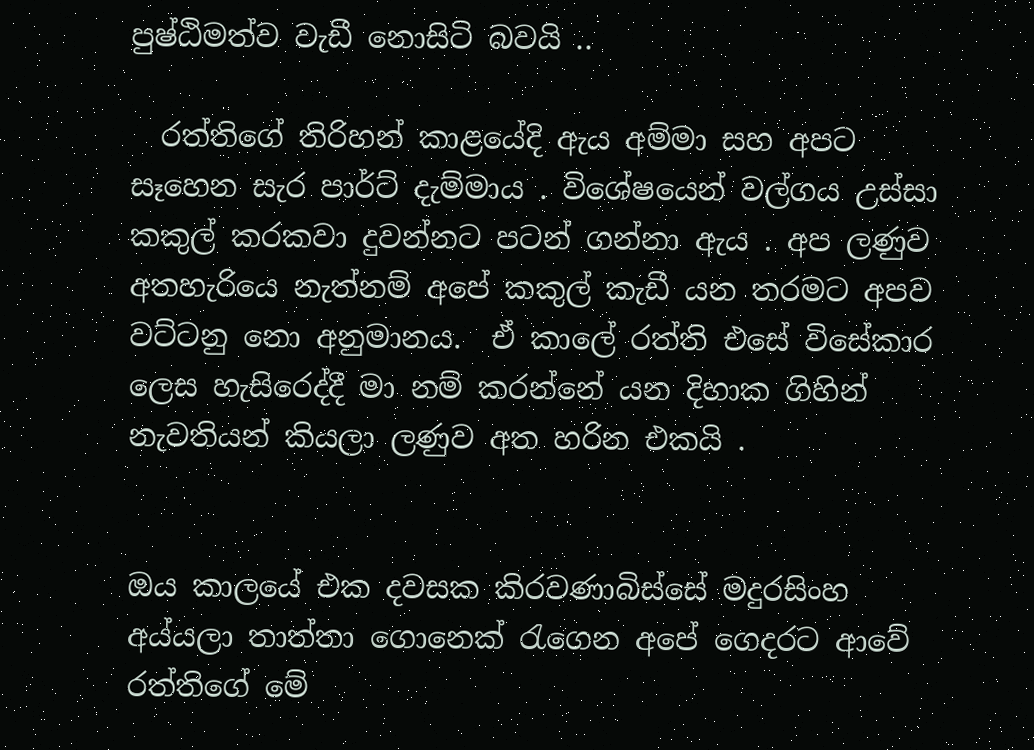පුෂ්ඨිමත්ව වැඩී නොසිටි බවයි ..

  රත්තිගේ තිරිහන් කාළයේදි ඇය අම්මා සහ අපට සෑහෙන සැර පාර්ට් දැම්මාය . විශේෂයෙන් වල්ගය උස්සා කකුල් කරකවා දුවන්නට පටන් ගන්නා ඇය . අප ලණුව අතහැරියෙ නැත්නම් අපේ කකුල් කැඩී යන තරමට අපව වට්ටනු නො අනුමානය.  ඒ කාලේ රත්ති එසේ විසේකාර ලෙස හැසිරෙද්දී මා නම් කරන්නේ යන දිහාක ගිහින් නැවතියන් කියලා ලණුව අත හරින එකයි .


ඔය කාලයේ එක දවසක කිරවණාබිස්සේ මදුරසිංහ අය්යලා තාත්තා ගොනෙක් රැගෙන අපේ ගෙදරට ආවේ රත්තිගේ මේ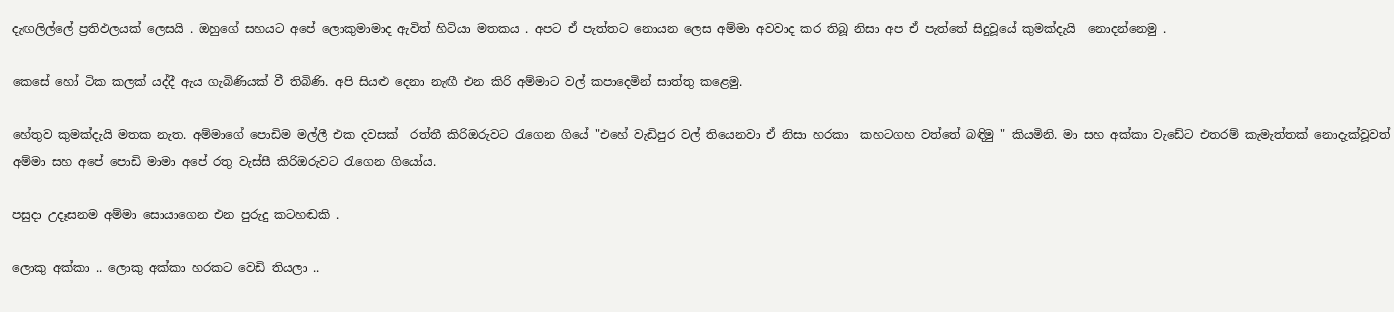දැඟලිල්ලේ ප්‍රතිඵලයක් ලෙසයි . ඔහුගේ සහයට අපේ ලොකුමාමාද ඇවිත් හිටියා මතකය . අපට ඒ පැත්තට නොයන ලෙස අම්මා අවවාද කර තිබූ නිසා අප ඒ පැත්තේ සිදුවූයේ කුමක්දැයි  නොදන්නෙමු .

කෙසේ හෝ ටික කලක් යද්දී ඇය ගැබිණියක් වී තිබිණි. අපි සියළු දෙනා නැඟී එන කිරි අම්මාට වල් කපාදෙමින් සාත්තු කළෙමු.

හේතුව කුමක්දැයි මතක නැත. අම්මාගේ පොඩිම මල්ලී එක දවසක්  රත්තී කිරිඔරුවට රැගෙන ගියේ "එහේ වැඩිපුර වල් තියෙනවා ඒ නිසා හරකා  කහටගහ වත්තේ බඳිමු " කියමිනි. මා සහ අක්කා වැඩේට එතරම් කැමැත්තක් නොදැක්වූවත් අම්මා සහ අපේ පොඩි මාමා අපේ රතු වැස්සී කිරිඔරුවට රැගෙන ගියෝය.

පසුදා උදෑසනම අම්මා සොයාගෙන එන පුරුදු කටහඬකි .

ලොකු අක්කා .. ලොකු අක්කා හරකට වෙඩි තියලා ..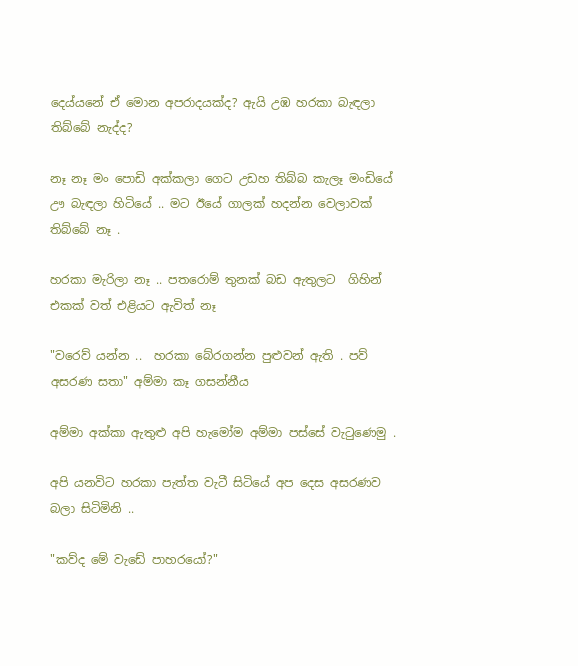දෙය්යනේ ඒ මොන අපරාදයක්ද? ඇයි උඹ හරකා බැඳලා තිබ්බේ නැද්ද?

නෑ නෑ මං පොඩි අක්කලා ගෙට උඩහ තිබ්බ කැලෑ මංඩියේ ඌ බැඳලා හිටියේ .. මට ඊයේ ගාලක් හදන්න වෙලාවක් තිබ්බේ නෑ .

හරකා මැරිලා නෑ .. පතරොම් තුනක් බඩ ඇතුලට  ගිහින් එකක් වත් එළියට ඇවිත් නෑ

"වරෙව් යන්න ..  හරකා බේරගන්න පුළුවන් ඇති . පව් අසරණ සතා" අම්මා කෑ ගසන්නීය

අම්මා අක්කා ඇතුළු අපි හැමෝම අම්මා පස්සේ වැටුණෙමු .

අපි යනවිට හරකා පැත්ත වැටී සිටියේ අප දෙස අසරණව බලා සිටිමිනි ..

"කව්ද මේ වැඩේ පාහරයෝ?"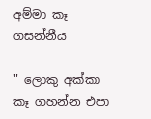අම්මා කෑ ගසන්නීය

" ලොකු අක්කා කෑ ගහන්න එපා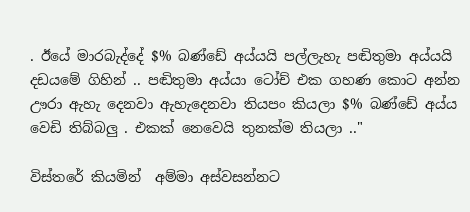. ඊයේ මාරබැද්දේ $% බණ්ඩේ අය්යයි පල්ලැහැ පඬිතුමා අය්යයි දඩයමේ ගිහින් .. පඬිතුමා අය්යා ටෝච් එක ගහණ කොට අන්න ඌරා ඇහැ දෙනවා ඇහැදෙනවා තියපං කියලා $% බණ්ඩේ අය්ය වෙඩි තිබ්බලු . එකක් නෙවෙයි තුනක්ම තියලා .."

විස්තරේ කියමින්  අම්මා අස්වසන්නට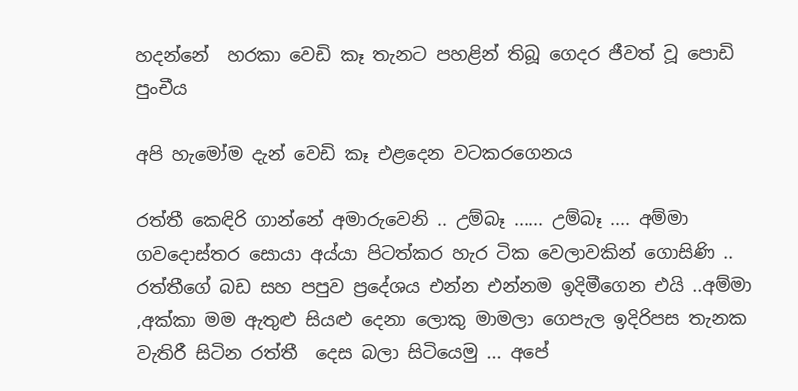හදන්නේ  හරකා වෙඩි කෑ තැනට පහළින් තිබූ ගෙදර ජීවත් වූ පොඩි පුංචීය

අපි හැමෝම දැන් වෙඩි කෑ එළදෙන වටකරගෙනය

රත්තී කෙඳිරි ගාන්නේ අමාරුවෙනි .. උම්බෑ ...... උම්බෑ .... අම්මා ගවදොස්තර සොයා අය්යා පිටත්කර හැර ටික වෙලාවකින් ගොසිණි .. රත්තීගේ බඩ සහ පපුව ප්‍රදේශය එන්න එන්නම ඉදිමීගෙන එයි ..අම්මා ,අක්කා මම ඇතුළු සියළු දෙනා ලොකු මාමලා ගෙපැල ඉදිරිපස තැනක වැතිරී සිටින රත්තී  දෙස බලා සිටියෙමු ... අපේ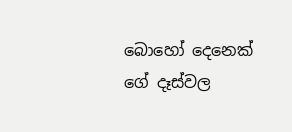බොහෝ දෙනෙක් ගේ දෑස්වල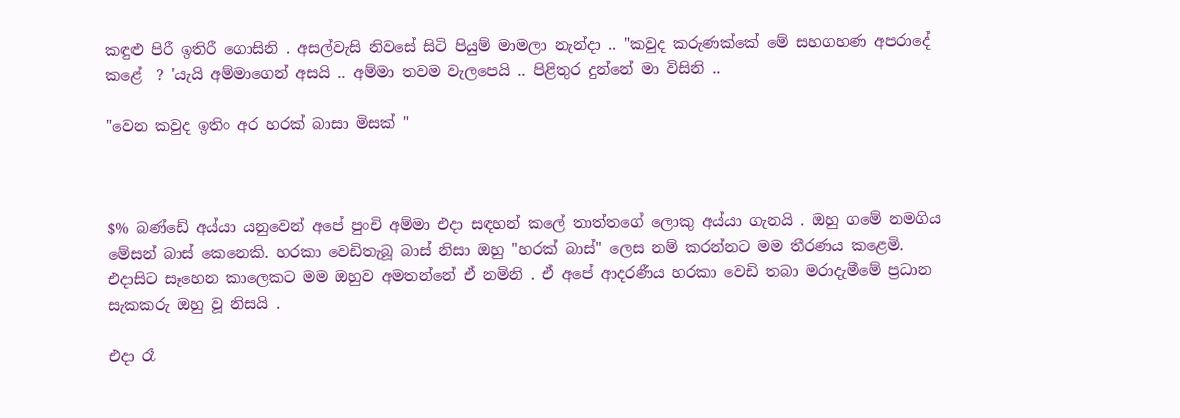කඳුළු පිරී ඉතිරී ගොසිනි . අසල්වැසි නිවසේ සිටි පියුම් මාමලා නැන්දා .. "කවුද කරුණක්කේ මේ සහගහණ අපරාදේ කළේ  ? 'යැයි අම්මාගෙන් අසයි .. අම්මා තවම වැලපෙයි .. පිළිතුර දුන්නේ මා විසිනි ..

"වෙන කවුද ඉතිං අර හරක් බාසා මිසක් "



$% බණ්ඩේ අය්යා යනුවෙන් අපේ පුංචි අම්මා එදා සඳහන් කලේ තාත්තගේ ලොකු අය්යා ගැනයි . ඔහු ගමේ නමගිය මේසන් බාස් කෙනෙකි. හරකා වෙඩිතැබූ බාස් නිසා ඔහු "හරක් බාස්" ලෙස නම් කරන්නට මම තීරණය කළෙමි. එදාසිට සෑහෙන කාලෙකට මම ඔහුව අමතන්නේ ඒ නමිනි . ඒ අපේ ආදරණීය හරකා වෙඩි තබා මරාදැමීමේ ප්‍රධාන සැකකරු ඔහු වූ නිසයි .

එදා රෑ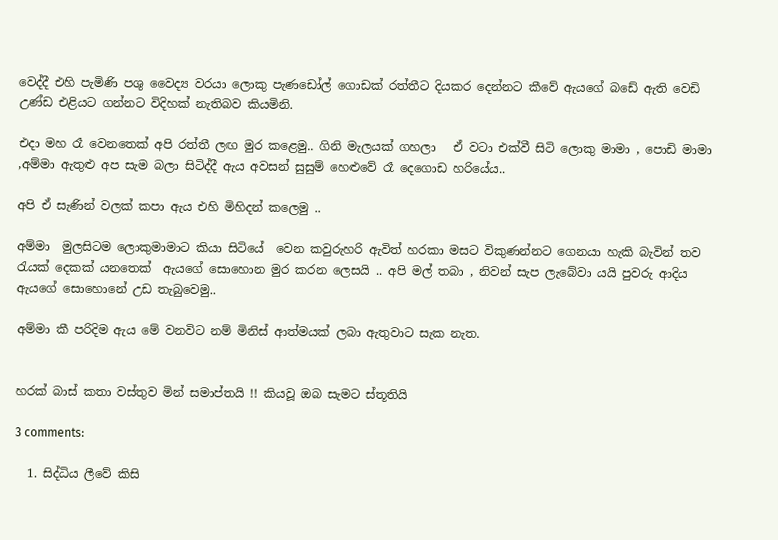වෙද්දී එහි පැමිණි පශු වෛද්‍ය වරයා ලොකු පැණඩෝල් ගොඩක් රත්තීට දියකර දෙන්නට කීවේ ඇයගේ බඩේ ඇති වෙඩි උණ්ඩ එළියට ගන්නට විදිහක් නැතිබව කියමිනි.

එදා මහ රෑ වෙනතෙක් අපි රත්තී ලඟ මුර කළෙමු.. ගිනි මැලයක් ගහලා   ඒ වටා එක්වී සිටි ලොකු මාමා , පොඩි මාමා ,අම්මා ඇතුළු අප සැම බලා සිටිද්දී ඇය අවසන් සුසුම් හෙළුවේ රෑ දෙගොඩ හරියේය..

අපි ඒ සැණින් වලක් කපා ඇය එහි මිහිදන් කලෙමු ..

අම්මා  මුලසිටම ලොකුමාමාට කියා සිටියේ  වෙන කවුරුහරි ඇවිත් හරකා මසට විකුණන්නට ගෙනයා හැකි බැවින් තව රැයක් දෙකක් යනතෙක්  ඇයගේ සොහොන මුර කරන ලෙසයි .. අපි මල් තබා , නිවන් සැප ලැබේවා යයි පුවරු ආදිය ඇයගේ සොහොනේ උඩ තැබුවෙමු..

අම්මා කී පරිදිම ඇය මේ වනවිට නම් මිනිස් ආත්මයක් ලබා ඇතුවාට සැක නැත.


හරක් බාස් කතා වස්තුව මින් සමාප්තයි !! කියවූ ඔබ සැමට ස්තූතියි

3 comments:

  1. සිද්ධිය ලීවේ කිසි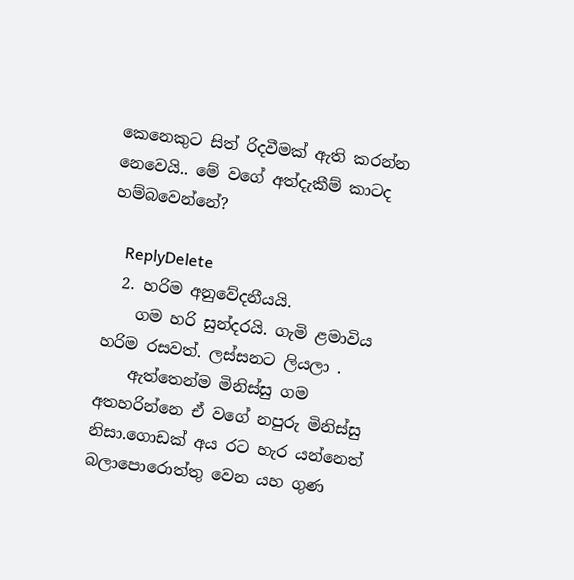කෙනෙකුට සිත් රිදවීමක් ඇති කරන්න නෙවෙයි.. මේ වගේ අත්දැකීම් කාටද හම්බවෙන්නේ?

    ReplyDelete
  2. හරිම අනුවේදනීයයි.
    ගම හරි සුන්දරයි. ගැමි ළමාවිය හරිම රසවත්. ලස්සනට ලියලා .
    ඇත්තෙන්ම මිනිස්සු ගම අතහරින්නෙ ඒ වගේ නපුරු මිනිස්සු නිසා.ගොඩක් අය රට හැර යන්නෙත් බලාපොරොත්තු වෙන යහ ගුණ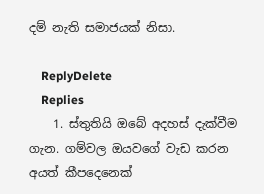දම් නැති සමාජයක් නිසා.

    ReplyDelete
    Replies
    1. ස්තුතියි ඔබේ අදහස් දැක්වීම ගැන. ගම්වල ඔයවගේ වැඩ කරන අයත් කීපදෙනෙක්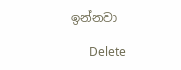ඉන්නවා

      Delete